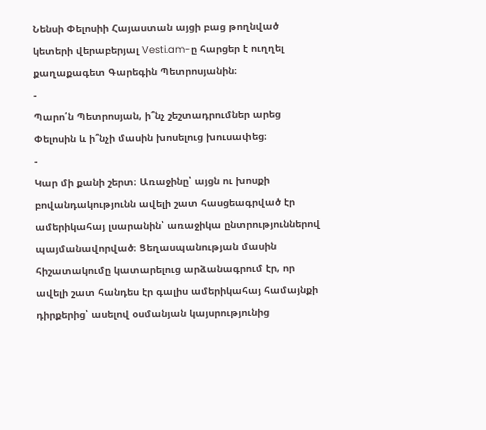Նենսի Փելոսիի Հայաստան այցի բաց թողնված կետերի վերաբերյալ Vesti.am-ը հարցեր է ուղղել քաղաքագետ Գարեգին Պետրոսյանին։
-
Պարո՛ն Պետրոսյան, ի՞նչ շեշտադրումներ արեց Փելոսին և ի՞նչի մասին խոսելուց խուսափեց։
-
Կար մի քանի շերտ։ Առաջինը՝ այցն ու խոսքի բովանդակությունն ավելի շատ հասցեագրված էր ամերիկահայ լսարանին՝ առաջիկա ընտրություններով պայմանավորված։ Ցեղասպանության մասին հիշատակումը կատարելուց արձանագրում էր, որ ավելի շատ հանդես էր գալիս ամերիկահայ համայնքի դիրքերից՝ ասելով օսմանյան կայսրությունից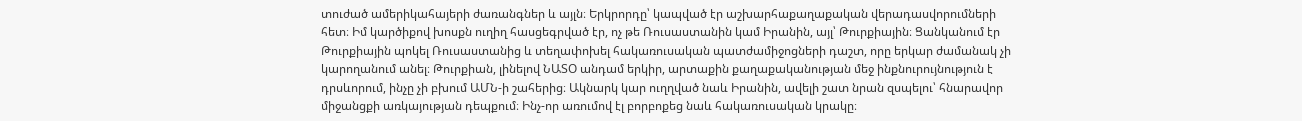տուժած ամերիկահայերի ժառանգներ և այլն։ Երկրորդը՝ կապված էր աշխարհաքաղաքական վերադասվորումների հետ։ Իմ կարծիքով խոսքն ուղիղ հասցեգրված էր, ոչ թե Ռուսաստանին կամ Իրանին, այլ՝ Թուրքիային։ Ցանկանում էր Թուրքիային պոկել Ռուսաստանից և տեղափոխել հակառուսական պատժամիջոցների դաշտ, որը երկար ժամանակ չի կարողանում անել։ Թուրքիան, լինելով ՆԱՏՕ անդամ երկիր, արտաքին քաղաքականության մեջ ինքնուրույնություն է դրսևորում, ինչը չի բխում ԱՄՆ-ի շահերից։ Ակնարկ կար ուղղված նաև Իրանին, ավելի շատ նրան զսպելու՝ հնարավոր միջանցքի առկայության դեպքում։ Ինչ-որ առումով էլ բորբոքեց նաև հակառուսական կրակը։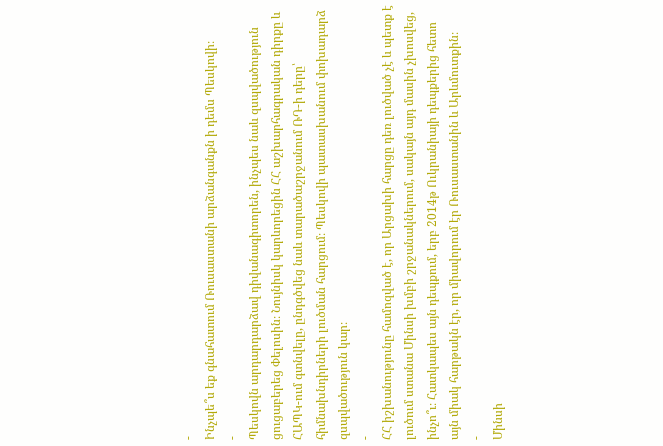-
Ինչպե՞ս եք գնահատում Ռուսաստանի արձանգանքն ի դեմս Պեսկովի։
-
Պեսկովն արդարդարձավ դիվանագիտորեն, ինչպես նաև զսպվածություն ցուցաբերեց Փելոսին։ Նույնիսկ կարևորեցին ՀՀ աշխարհագրական դիրքը և ՀԱՊԿ-ում գտնվելը, ընդգծվեց նաև տարածաշրջանում ՌԴ-ի դերը՝ հիմնախնդիրների լուծման հարցում։ Պեսկովի պատասխանում փոխադարձ զսպվածություն կար։
-
ՀՀ իշխանությունը համոզված է, որ Արցախի հարցը դեռ լուծված չէ և պետք է լուծում ստանա Մինսի խմբի շրջանակներում, սակայն այդ մասին չխոսվեց, ինչո՞ւ։ Հատկապես այն դեպքում, երբ 2014թ Ուկրանիայի դեպքերից հետո այն միակ հարթակն էր, որ միավորում էր Ռուսաստանին և Արևմուտքին։
-
Մինսի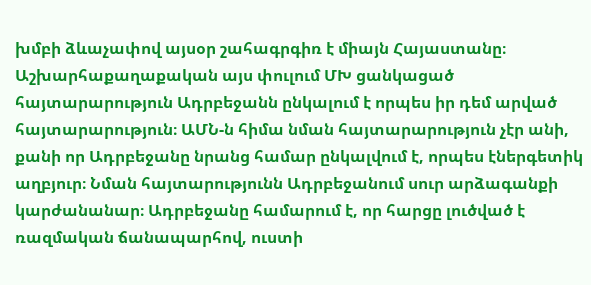խմբի ձևաչափով այսօր շահագրգիռ է միայն Հայաստանը։ Աշխարհաքաղաքական այս փուլում ՄԽ ցանկացած հայտարարություն Ադրբեջանն ընկալում է որպես իր դեմ արված հայտարարություն։ ԱՄՆ-ն հիմա նման հայտարարություն չէր անի, քանի որ Ադրբեջանը նրանց համար ընկալվում է, որպես էներգետիկ աղբյուր։ Նման հայտարությունն Ադրբեջանում սուր արձագանքի կարժանանար։ Ադրբեջանը համարում է, որ հարցը լուծված է ռազմական ճանապարհով, ուստի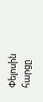Փելոսին հարցը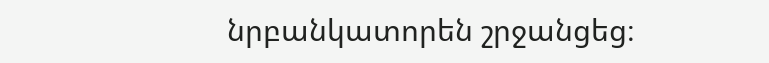նրբանկատորեն շրջանցեց։